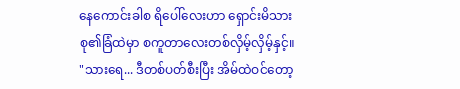နေကောင်းခါစ ရိပေါ်လေးဟာ ရှောင်းမိသားစု၏ခြံထဲမှာ စကူတာလေးတစ်လှိမ့်လှိမ့်နှင့်။
"သားရေ... ဒီတစ်ပတ်စီးပြီး အိမ်ထဲဝင်တော့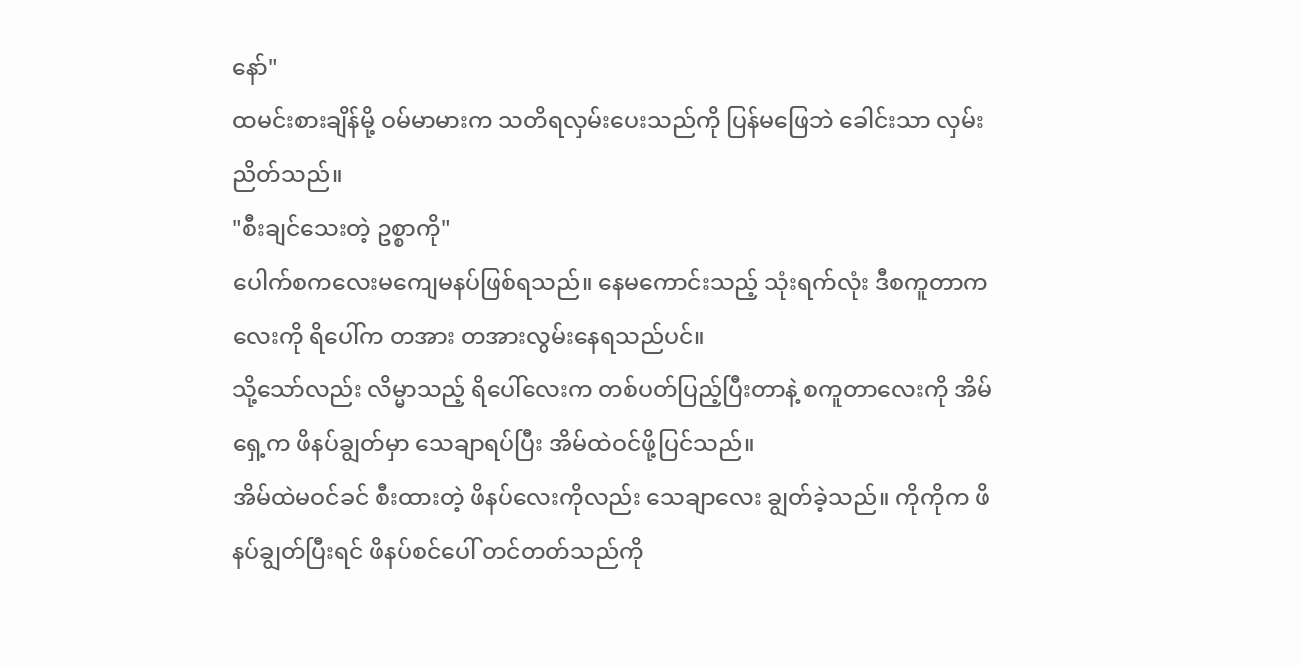နော်"
ထမင်းစားချိန်မို့ ဝမ်မာမားက သတိရလှမ်းပေးသည်ကို ပြန်မဖြေဘဲ ခေါင်းသာ လှမ်းညိတ်သည်။
"စီးချင်သေးတဲ့ ဥစ္စာကို"
ပေါက်စကလေးမကျေမနပ်ဖြစ်ရသည်။ နေမကောင်းသည့် သုံးရက်လုံး ဒီစကူတာကလေးကို ရိပေါ်က တအား တအားလွမ်းနေရသည်ပင်။
သို့သော်လည်း လိမ္မာသည့် ရိပေါ်လေးက တစ်ပတ်ပြည့်ပြီးတာနဲ့ စကူတာလေးကို အိမ်ရှေ့က ဖိနပ်ချွတ်မှာ သေချာရပ်ပြီး အိမ်ထဲဝင်ဖို့ပြင်သည်။
အိမ်ထဲမဝင်ခင် စီးထားတဲ့ ဖိနပ်လေးကိုလည်း သေချာလေး ချွတ်ခဲ့သည်။ ကိုကိုက ဖိနပ်ချွတ်ပြီးရင် ဖိနပ်စင်ပေါ် တင်တတ်သည်ကို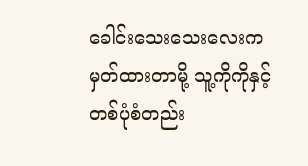ခေါင်းသေးသေးလေးက မှတ်ထားတာမို့ သူ့ကိုကိုနှင့် တစ်ပုံစံတည်း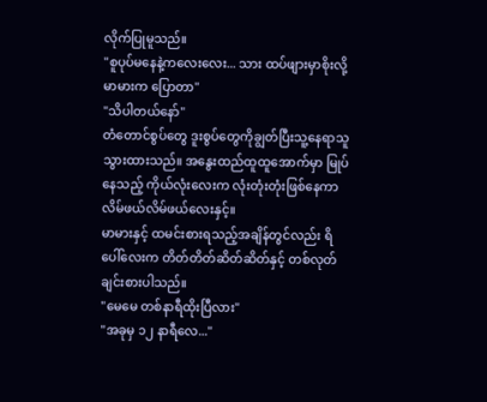လိုက်ပြုမူသည်။
"စူပုပ်မနေနဲ့ကလေးလေး... သား ထပ်ဖျားမှာစိုးလို့ မာမားက ပြောတာ"
"သိပါတယ်နော်"
တံတောင်စွပ်တွေ ဒူးစွပ်တွေကိုချွတ်ပြီးသူ့နေရာသူ သွားထားသည်။ အနွေးထည်ထူထူအောက်မှာ မြုပ်နေသည့် ကိုယ်လုံးလေးက လုံးတုံးတုံးဖြစ်နေကာ လိမ်ဖယ်လိမ်ဖယ်လေးနှင့်။
မာမားနှင့် ထမင်းစားရသည့်အချိန်တွင်လည်း ရိပေါ်လေးက တိတ်တိတ်ဆိတ်ဆိတ်နှင့် တစ်လုတ်ချင်းစားပါသည်။
"မေမေ တစ်နာရီထိုးပြီလား"
"အခုမှ ၁၂ နာရီလေ..."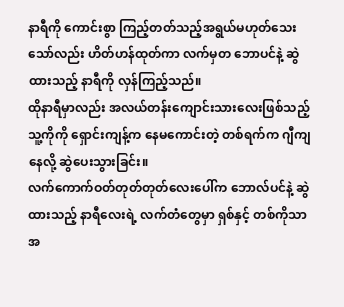နာရီကို ကောင်းစွာ ကြည့်တတ်သည့်အရွယ်မဟုတ်သေးသော်လည်း ဟိတ်ဟန်ထုတ်ကာ လက်မှတ ဘောပင်နဲ့ ဆွဲထားသည့် နာရီကို လှန်ကြည့်သည်။
ထိုနာရီမှာလည်း အလယ်တန်းကျောင်းသားလေးဖြစ်သည့် သူ့ကိုကို ရှောင်းကျန့်က နေမကောင်းတဲ့ တစ်ရက်က ဂျီကျနေလို့ ဆွဲပေးသွားခြင်း။
လက်ကောက်ဝတ်တုတ်တုတ်လေးပေါ်က ဘောလ်ပင်နဲ့ ဆွဲထားသည့် နာရီလေးရဲ့ လက်တံတွေမှာ ရှစ်နှင့် တစ်ကိုသာ အ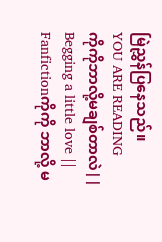မြဲညွှန်ပြနေသည်။
YOU ARE READING
ကိုကိုဘာလို့မချစ်တာလဲ|| Begging a little love ||
Fanfictionကိုကို ဘာလို့ မ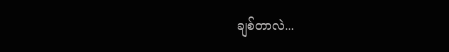ချစ်တာလဲ...